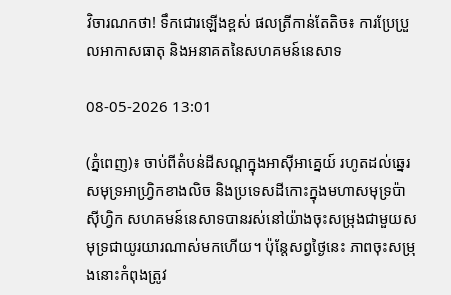វិចារណកថា! ទឹកជោរឡើងខ្ពស់ ផលត្រីកាន់តែតិច៖ ការប្រែប្រួលអាកាសធាតុ និងអនាគតនៃសហគមន៍នេសាទ

08-05-2026 13:01

(ភ្នំពេញ)៖ ចាប់ពីតំបន់ដីសណ្ដក្នុងអាស៊ីអាគ្នេយ៍ រហូតដល់ឆ្នេរសមុទ្រអាហ្វ្រិកខាងលិច និងប្រទេសដីកោះក្នុងមហាសមុទ្រប៉ាស៊ីហ្វិក សហគមន៍នេសាទបានរស់នៅយ៉ាងចុះសម្រុងជាមួយសមុទ្រជាយូរយារណាស់មកហើយ។ ប៉ុន្តែសព្វថ្ងៃនេះ ភាពចុះសម្រុងនោះកំពុងត្រូវ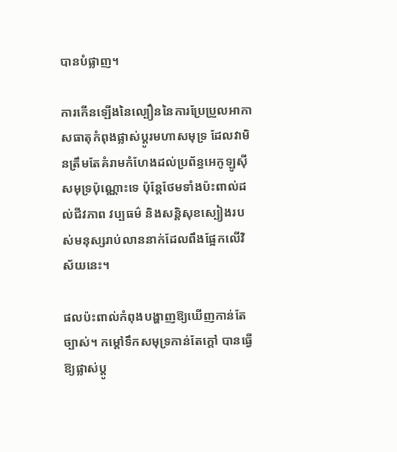បានបំផ្លាញ។

ការកើនឡើងនៃល្បឿននៃការប្រែប្រួលអាកាសធាតុកំពុងផ្លាស់ប្តូរមហាសមុទ្រ ដែលវាមិនត្រឹមតែគំរាមកំហែងដល់ប្រព័ន្ធអេកូឡូស៊ីសមុទ្រប៉ុណ្ណោះទេ ប៉ុន្តែថែមទាំងប៉ះពាល់ដល់ជីវភាព វប្បធម៌ និងសន្តិសុខស្បៀងរបស់មនុស្សរាប់លាននាក់ដែលពឹងផ្អែកលើវិស័យនេះ។

ផលប៉ះពាល់កំពុងបង្ហាញឱ្យឃើញកាន់តែច្បាស់។ កម្ដៅទឹកសមុទ្រកាន់តែក្ដៅ បានធ្វើឱ្យផ្លាស់ប្តូ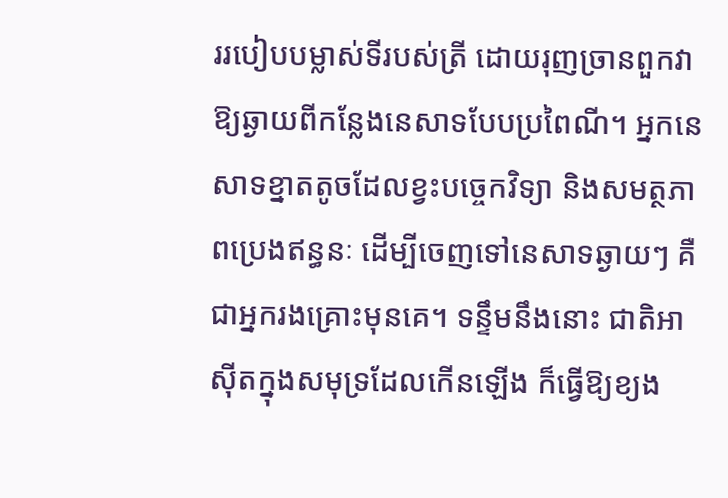ររបៀបបម្លាស់ទីរបស់ត្រី ដោយរុញច្រានពួកវាឱ្យឆ្ងាយពីកន្លែងនេសាទបែបប្រពៃណី។ អ្នកនេសាទខ្នាតតូចដែលខ្វះបច្ចេកវិទ្យា និងសមត្ថភាពប្រេងឥន្ធនៈ ដើម្បីចេញទៅនេសាទឆ្ងាយៗ គឺជាអ្នករងគ្រោះមុនគេ។ ទន្ទឹមនឹងនោះ ជាតិអាស៊ីតក្នុងសមុទ្រដែលកើនឡើង ក៏ធ្វើឱ្យខ្យង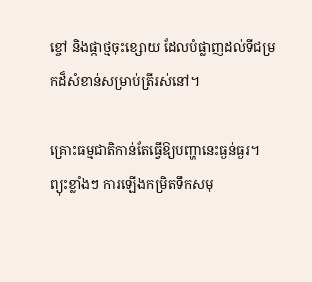ខ្ចៅ និងផ្កាថ្មចុះខ្សោយ ដែលបំផ្លាញដល់ទីជម្រកដ៏សំខាន់សម្រាប់ត្រីរស់នៅ។

គ្រោះធម្មជាតិកាន់តែធ្វើឱ្យបញ្ហានេះធ្ងន់ធ្ងរ។ ព្យុះខ្លាំងៗ ការឡើងកម្រិតទឹកសមុ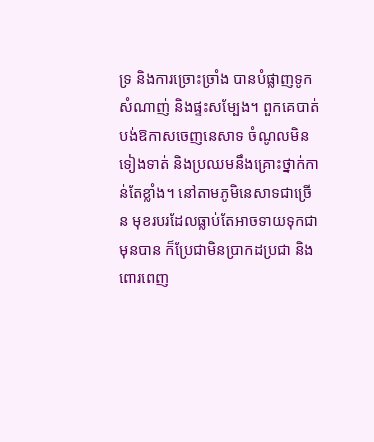ទ្រ និងការច្រោះច្រាំង បានបំផ្លាញទូក សំណាញ់ និងផ្ទះសម្បែង។ ពួកគេបាត់បង់ឱកាសចេញនេសាទ ចំណូលមិនទៀងទាត់ និងប្រឈមនឹងគ្រោះថ្នាក់កាន់តែខ្លាំង។ នៅតាមភូមិនេសាទជាច្រើន មុខរបរដែលធ្លាប់តែអាចទាយទុកជាមុនបាន ក៏ប្រែជាមិនប្រាកដប្រជា និងពោរពេញ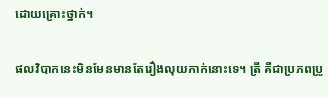ដោយគ្រោះថ្នាក់។

ផលវិបាកនេះមិនមែនមានតែរឿងលុយកាក់នោះទេ។ ត្រី គឺជាប្រភពប្រូ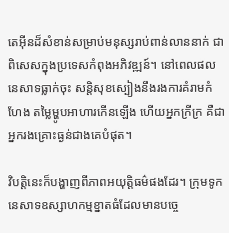តេអ៊ីនដ៏សំខាន់សម្រាប់មនុស្សរាប់ពាន់លាននាក់ ជាពិសេសក្នុងប្រទេសកំពុងអភិវឌ្ឍន៍។ នៅពេលផលនេសាទធ្លាក់ចុះ សន្តិសុខស្បៀងនឹងរងការគំរាមកំហែង តម្លៃម្ហូបអាហារកើនឡើង ហើយអ្នកក្រីក្រ គឺជាអ្នករងគ្រោះធ្ងន់ជាងគេបំផុត។

វិបត្តិនេះក៏បង្ហាញពីភាពអយុត្តិធម៌ផងដែរ។ ក្រុមទូកនេសាទឧស្សាហកម្មខ្នាតធំដែលមានបច្ចេ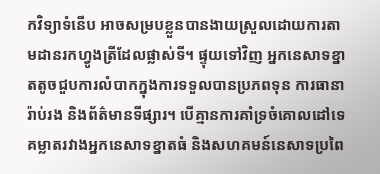កវិទ្យាទំនើប អាចសម្របខ្លួនបានងាយស្រួលដោយការតាមដានរកហ្វូងត្រីដែលផ្លាស់ទី។ ផ្ទុយទៅវិញ អ្នកនេសាទខ្នាតតូចជួបការលំបាកក្នុងការទទួលបានប្រភពទុន ការធានារ៉ាប់រង និងព័ត៌មានទីផ្សារ។ បើគ្មានការគាំទ្រចំគោលដៅទេ គម្លាតរវាងអ្នកនេសាទខ្នាតធំ និងសហគមន៍នេសាទប្រពៃ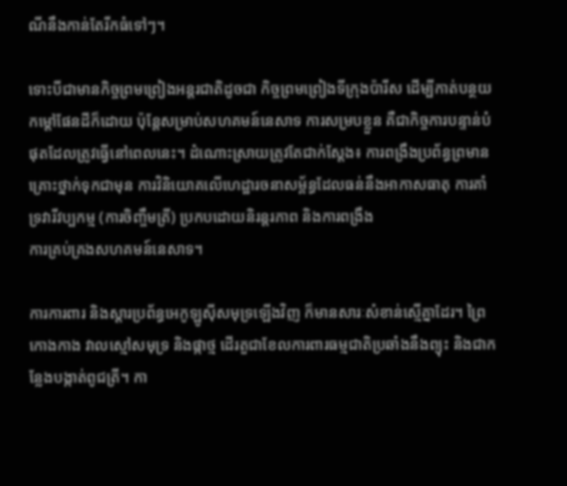ណីនឹងកាន់តែរីកធំទៅៗ។

ទោះបីជាមានកិច្ចព្រមព្រៀងអន្តរជាតិដូចជា កិច្ចព្រមព្រៀងទីក្រុងប៉ារីស ដើម្បីកាត់បន្ថយកម្ដៅផែនដីក៏ដោយ ប៉ុន្តែសម្រាប់សហគមន៍នេសាទ ការសម្របខ្លួន គឺជាកិច្ចការបន្ទាន់បំផុតដែលត្រូវធ្វើនៅពេលនេះ។ ដំណោះស្រាយត្រូវតែជាក់ស្តែង៖ ការពង្រឹងប្រព័ន្ធព្រមានគ្រោះថ្នាក់ទុកជាមុន ការវិនិយោគលើហេដ្ឋារចនាសម្ព័ន្ធដែលធន់នឹងអាកាសធាតុ ការគាំទ្រវារីវប្បកម្ម (ការចិញ្ចឹមត្រី) ប្រកបដោយនិរន្តរភាព និងការពង្រឹង
ការគ្រប់គ្រងសហគមន៍នេសាទ។

ការការពារ និងស្តារប្រព័ន្ធអេកូឡូស៊ីសមុទ្រឡើងវិញ ក៏មានសារៈសំខាន់ស្មើគ្នាដែរ។ ព្រៃកោងកាង វាលស្មៅសមុទ្រ និងផ្កាថ្ម ដើរតួជាខែលការពារធម្មជាតិប្រឆាំងនឹងព្យុះ និងជាកន្លែងបង្កាត់ពូជត្រី។ កា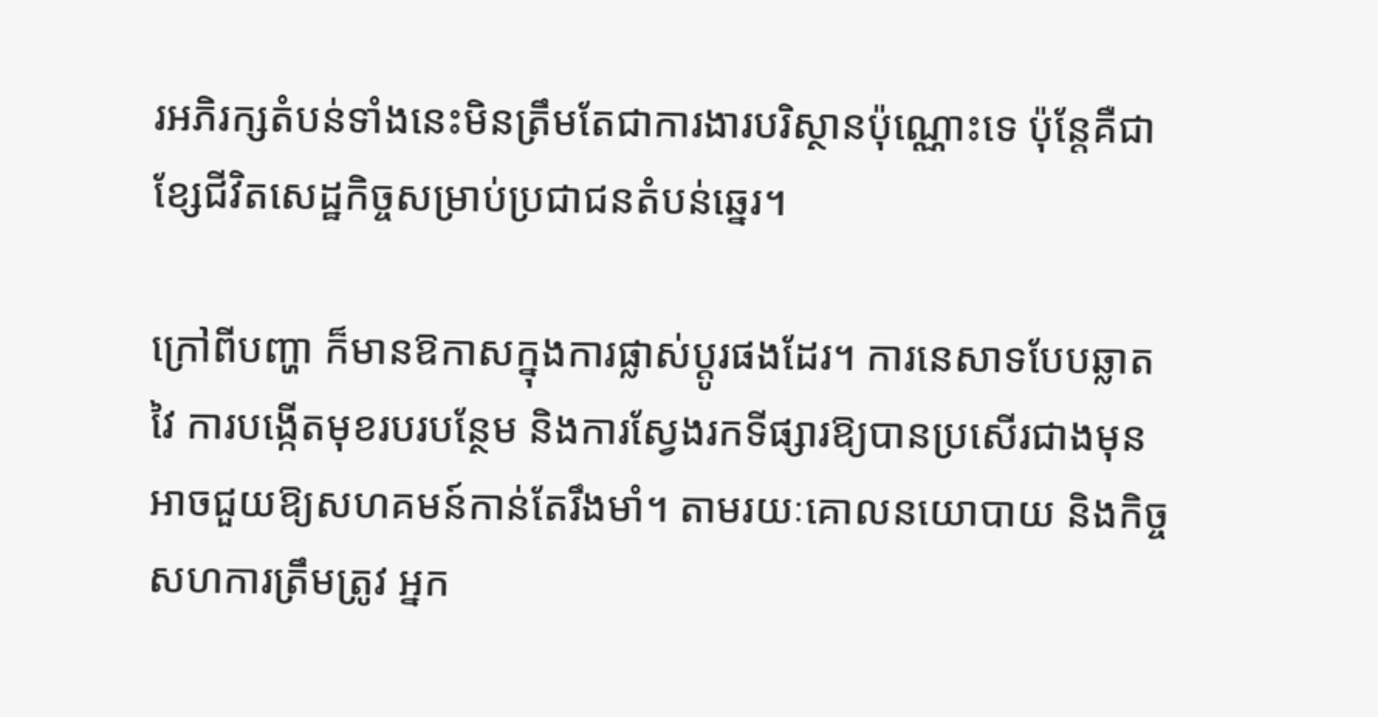រអភិរក្សតំបន់ទាំងនេះមិនត្រឹមតែជាការងារបរិស្ថានប៉ុណ្ណោះទេ ប៉ុន្តែគឺជាខ្សែជីវិតសេដ្ឋកិច្ចសម្រាប់ប្រជាជនតំបន់ឆ្នេរ។

ក្រៅពីបញ្ហា ក៏មានឱកាសក្នុងការផ្លាស់ប្តូរផងដែរ។ ការនេសាទបែបឆ្លាតវៃ ការបង្កើតមុខរបរបន្ថែម និងការស្វែងរកទីផ្សារឱ្យបានប្រសើរជាងមុន អាចជួយឱ្យសហគមន៍កាន់តែរឹងមាំ។ តាមរយៈគោលនយោបាយ និងកិច្ចសហការត្រឹមត្រូវ អ្នក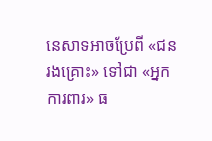នេសាទអាចប្រែពី «ជនរងគ្រោះ» ទៅជា «អ្នកការពារ» ធ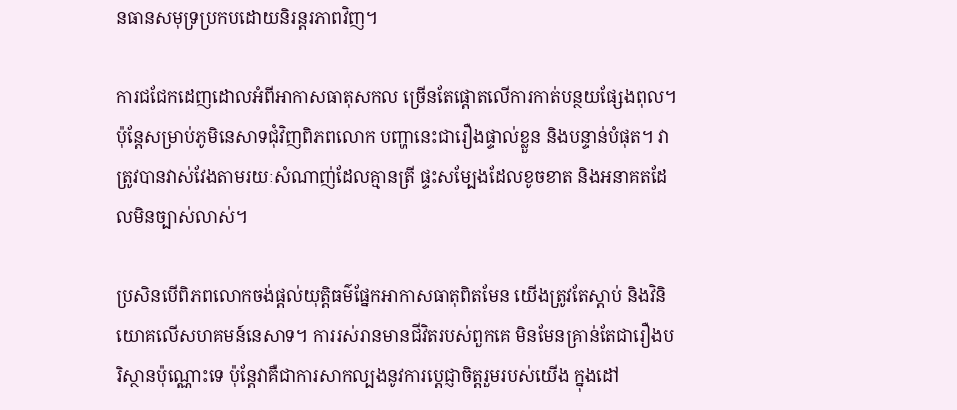នធានសមុទ្រប្រកបដោយនិរន្តរភាពវិញ។

ការជជែកដេញដោលអំពីអាកាសធាតុសកល ច្រើនតែផ្ដោតលើការកាត់បន្ថយផ្សែងពុល។ ប៉ុន្តែសម្រាប់ភូមិនេសាទជុំវិញពិភពលោក បញ្ហានេះជារឿងផ្ទាល់ខ្លួន និងបន្ទាន់បំផុត។ វាត្រូវបានវាស់វែងតាមរយៈសំណាញ់ដែលគ្មានត្រី ផ្ទះសម្បែងដែលខូចខាត និងអនាគតដែលមិនច្បាស់លាស់។

ប្រសិនបើពិភពលោកចង់ផ្តល់យុត្តិធម៌ផ្នែកអាកាសធាតុពិតមែន យើងត្រូវតែស្តាប់ និងវិនិយោគលើសហគមន៍នេសាទ។ ការរស់រានមានជីវិតរបស់ពួកគេ មិនមែនគ្រាន់តែជារឿងបរិស្ថានប៉ុណ្ណោះទេ ប៉ុន្តែវាគឺជាការសាកល្បងនូវការប្តេជ្ញាចិត្តរួមរបស់យើង ក្នុងដៅ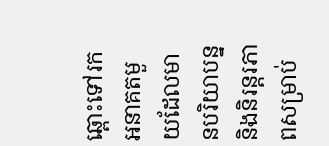ឆ្ពោះទៅរកអនាគតមួយដែលមានបរិយាបន្ន និងនិរន្តរភាពសម្រាប់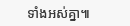ទាំងអស់គ្នា៕